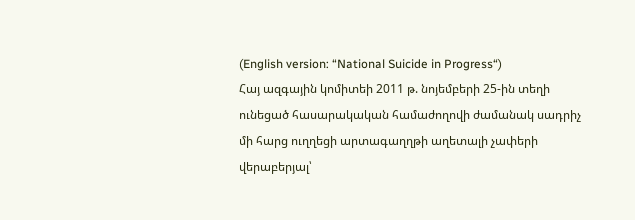(English version: “National Suicide in Progress“)
Հայ ազգային կոմիտեի 2011 թ. նոյեմբերի 25-ին տեղի ունեցած հասարակական համաժողովի ժամանակ սադրիչ մի հարց ուղղեցի արտագաղղթի աղետալի չափերի վերաբերյալ՝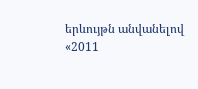երևույթն անվանելով «2011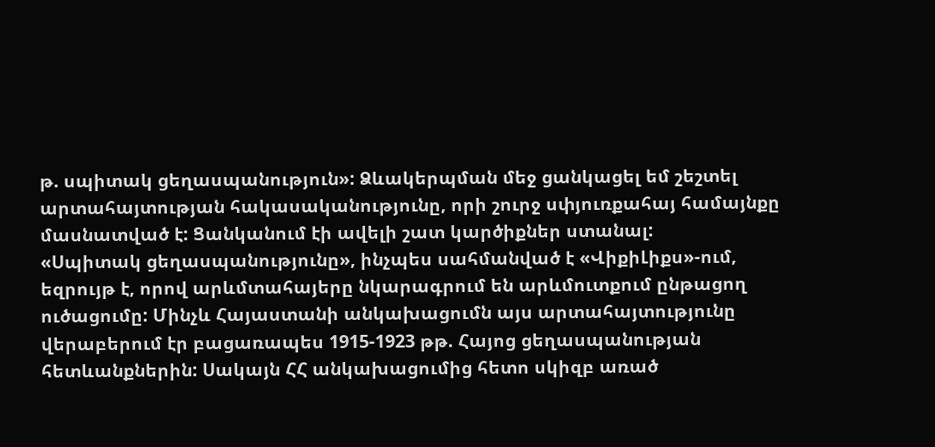թ. սպիտակ ցեղասպանություն»: Ձևակերպման մեջ ցանկացել եմ շեշտել արտահայտության հակասականությունը, որի շուրջ սփյուռքահայ համայնքը մասնատված է: Ցանկանում էի ավելի շատ կարծիքներ ստանալ:
«Սպիտակ ցեղասպանությունը», ինչպես սահմանված է «ՎիքիԼիքս»-ում, եզրույթ է, որով արևմտահայերը նկարագրում են արևմուտքում ընթացող ուծացումը: Մինչև Հայաստանի անկախացումն այս արտահայտությունը վերաբերում էր բացառապես 1915-1923 թթ. Հայոց ցեղասպանության հետևանքներին: Սակայն ՀՀ անկախացումից հետո սկիզբ առած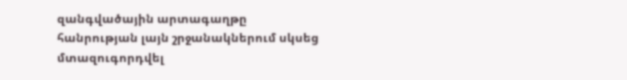զանգվածային արտագաղթը հանրության լայն շրջանակներում սկսեց մտազուգորդվել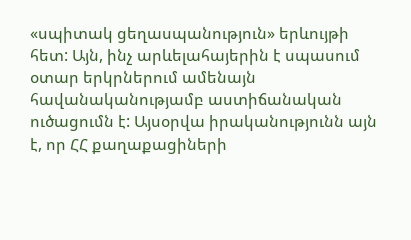«սպիտակ ցեղասպանություն» երևույթի հետ: Այն, ինչ արևելահայերին է սպասում օտար երկրներում ամենայն հավանականությամբ աստիճանական ուծացումն է: Այսօրվա իրականությունն այն է, որ ՀՀ քաղաքացիների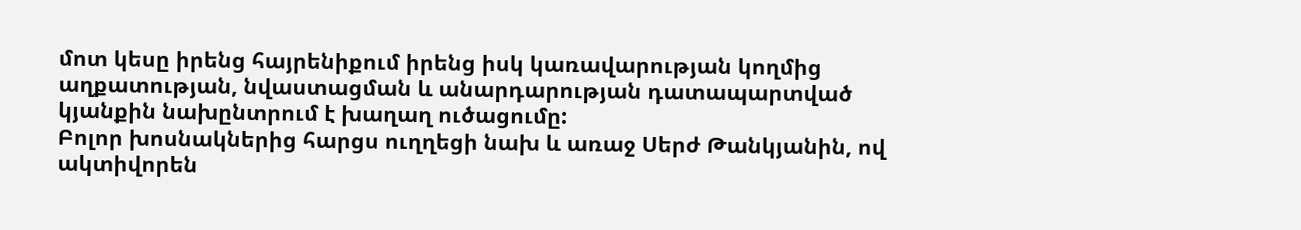մոտ կեսը իրենց հայրենիքում իրենց իսկ կառավարության կողմից աղքատության, նվաստացման և անարդարության դատապարտված կյանքին նախընտրում է խաղաղ ուծացումը:
Բոլոր խոսնակներից հարցս ուղղեցի նախ և առաջ Սերժ Թանկյանին, ով ակտիվորեն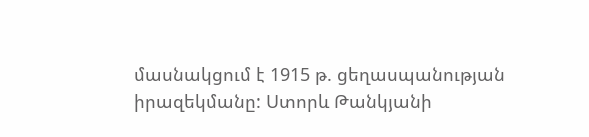մասնակցում է 1915 թ. ցեղասպանության իրազեկմանը: Ստորև Թանկյանի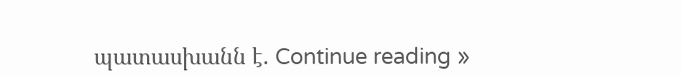պատասխանն է. Continue reading »